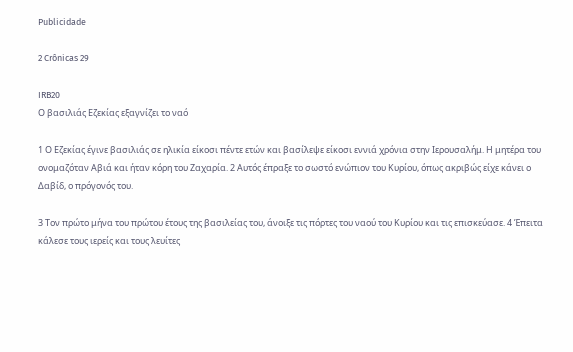Publicidade

2 Crônicas 29

IRB20
Ο βασιλιάς Εζεκίας εξαγνίζει το ναό

1 Ο Εζεκίας έγινε βασιλιάς σε ηλικία είκοσι πέντε ετών και βασίλεψε είκοσι εννιά χρόνια στην Ιερουσαλήμ. Η μητέρα του ονομαζόταν Αβιά και ήταν κόρη του Ζαχαρία. 2 Αυτός έπραξε το σωστό ενώπιον του Κυρίου, όπως ακριβώς είχε κάνει ο Δαβίδ, ο πρόγονός του.

3 Τον πρώτο μήνα του πρώτου έτους της βασιλείας του, άνοιξε τις πόρτες του ναού του Κυρίου και τις επισκεύασε. 4 Έπειτα κάλεσε τους ιερείς και τους λευίτες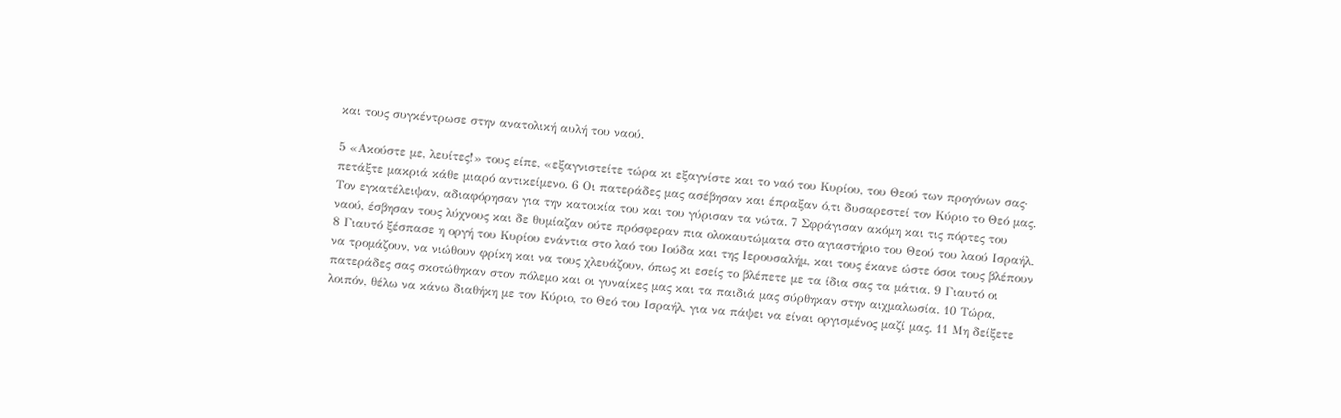και τους συγκέντρωσε στην ανατολική αυλή του ναού.

5 «Ακούστε με, λευίτες!» τους είπε, «εξαγνιστείτε τώρα κι εξαγνίστε και το ναό του Κυρίου, του Θεού των προγόνων σας· πετάξτε μακριά κάθε μιαρό αντικείμενο. 6 Οι πατεράδες μας ασέβησαν και έπραξαν ό,τι δυσαρεστεί τον Κύριο το Θεό μας. Τον εγκατέλειψαν, αδιαφόρησαν για την κατοικία του και του γύρισαν τα νώτα. 7 Σφράγισαν ακόμη και τις πόρτες του ναού, έσβησαν τους λύχνους και δε θυμίαζαν ούτε πρόσφεραν πια ολοκαυτώματα στο αγιαστήριο του Θεού του λαού Ισραήλ. 8 Γιαυτό ξέσπασε η οργή του Κυρίου ενάντια στο λαό του Ιούδα και της Ιερουσαλήμ, και τους έκανε ώστε όσοι τους βλέπουν να τρομάζουν, να νιώθουν φρίκη και να τους χλευάζουν, όπως κι εσείς το βλέπετε με τα ίδια σας τα μάτια. 9 Γιαυτό οι πατεράδες σας σκοτώθηκαν στον πόλεμο και οι γυναίκες μας και τα παιδιά μας σύρθηκαν στην αιχμαλωσία. 10 Τώρα, λοιπόν, θέλω να κάνω διαθήκη με τον Κύριο, το Θεό του Ισραήλ, για να πάψει να είναι οργισμένος μαζί μας. 11 Μη δείξετε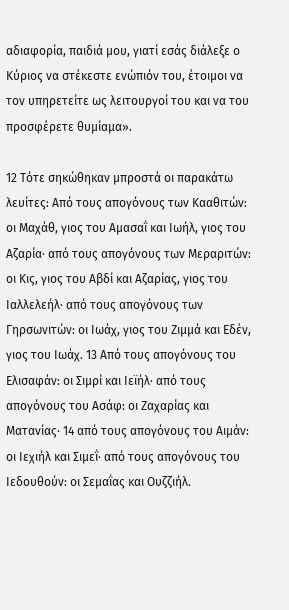αδιαφορία, παιδιά μου, γιατί εσάς διάλεξε ο Κύριος να στέκεστε ενώπιόν του, έτοιμοι να τον υπηρετείτε ως λειτουργοί του και να του προσφέρετε θυμίαμα».

12 Τότε σηκώθηκαν μπροστά οι παρακάτω λευίτες: Από τους απογόνους των Κααθιτών: οι Μαχάθ, γιος του Αμασαΐ και Ιωήλ, γιος του Αζαρία· από τους απογόνους των Μεραριτών: οι Κις, γιος του Αβδί και Αζαρίας, γιος του Ιαλλελεήλ· από τους απογόνους των Γηρσωνιτών: οι Ιωάχ, γιος του Ζιμμά και Εδέν, γιος του Ιωάχ. 13 Από τους απογόνους του Ελισαφάν: οι Σιμρί και Ιεϊήλ· από τους απογόνους του Ασάφ: οι Ζαχαρίας και Ματανίας· 14 από τους απογόνους του Αιμάν: οι Ιεχιήλ και Σιμεΐ· από τους απογόνους του Ιεδουθούν: οι Σεμαΐας και Ουζζιήλ.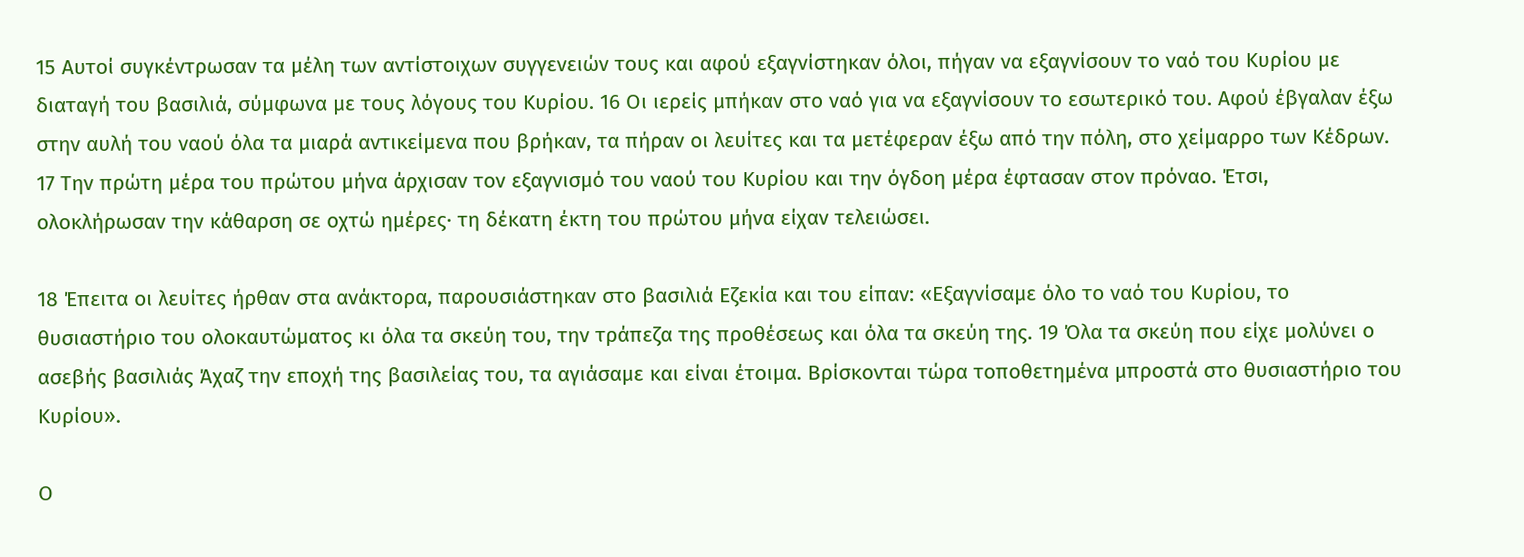15 Αυτοί συγκέντρωσαν τα μέλη των αντίστοιχων συγγενειών τους και αφού εξαγνίστηκαν όλοι, πήγαν να εξαγνίσουν το ναό του Κυρίου με διαταγή του βασιλιά, σύμφωνα με τους λόγους του Κυρίου. 16 Οι ιερείς μπήκαν στο ναό για να εξαγνίσουν το εσωτερικό του. Αφού έβγαλαν έξω στην αυλή του ναού όλα τα μιαρά αντικείμενα που βρήκαν, τα πήραν οι λευίτες και τα μετέφεραν έξω από την πόλη, στο χείμαρρο των Κέδρων. 17 Την πρώτη μέρα του πρώτου μήνα άρχισαν τον εξαγνισμό του ναού του Κυρίου και την όγδοη μέρα έφτασαν στον πρόναο. Έτσι, ολοκλήρωσαν την κάθαρση σε οχτώ ημέρες· τη δέκατη έκτη του πρώτου μήνα είχαν τελειώσει.

18 Έπειτα οι λευίτες ήρθαν στα ανάκτορα, παρουσιάστηκαν στο βασιλιά Εζεκία και του είπαν: «Εξαγνίσαμε όλο το ναό του Κυρίου, το θυσιαστήριο του ολοκαυτώματος κι όλα τα σκεύη του, την τράπεζα της προθέσεως και όλα τα σκεύη της. 19 Όλα τα σκεύη που είχε μολύνει ο ασεβής βασιλιάς Άχαζ την εποχή της βασιλείας του, τα αγιάσαμε και είναι έτοιμα. Βρίσκονται τώρα τοποθετημένα μπροστά στο θυσιαστήριο του Κυρίου».

Ο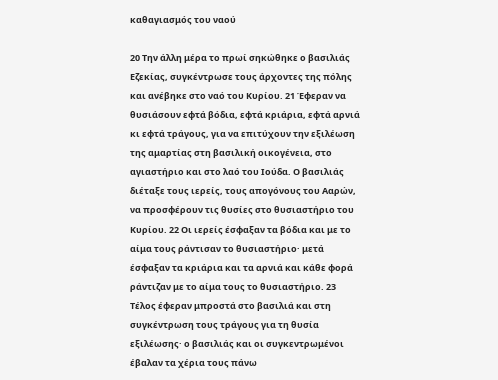καθαγιασμός του ναού

20 Την άλλη μέρα το πρωί σηκώθηκε ο βασιλιάς Εζεκίας, συγκέντρωσε τους άρχοντες της πόλης και ανέβηκε στο ναό του Κυρίου. 21 Έφεραν να θυσιάσουν εφτά βόδια, εφτά κριάρια, εφτά αρνιά κι εφτά τράγους, για να επιτύχουν την εξιλέωση της αμαρτίας στη βασιλική οικογένεια, στο αγιαστήριο και στο λαό του Ιούδα. Ο βασιλιάς διέταξε τους ιερείς, τους απογόνους του Ααρών, να προσφέρουν τις θυσίες στο θυσιαστήριο του Κυρίου. 22 Οι ιερείς έσφαξαν τα βόδια και με το αίμα τους ράντισαν το θυσιαστήριο· μετά έσφαξαν τα κριάρια και τα αρνιά και κάθε φορά ράντιζαν με το αίμα τους το θυσιαστήριο. 23 Τέλος έφεραν μπροστά στο βασιλιά και στη συγκέντρωση τους τράγους για τη θυσία εξιλέωσης· ο βασιλιάς και οι συγκεντρωμένοι έβαλαν τα χέρια τους πάνω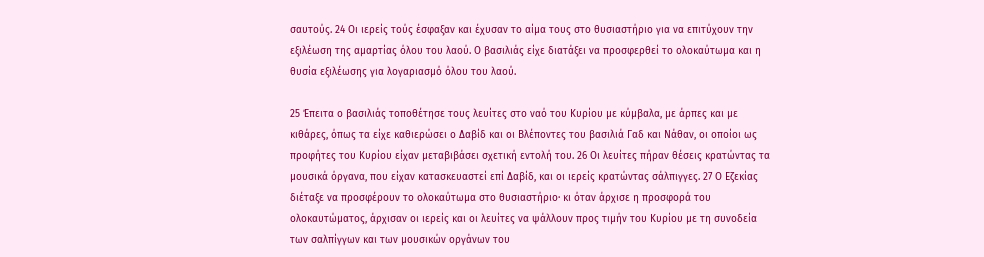σαυτούς. 24 Οι ιερείς τούς έσφαξαν και έχυσαν το αίμα τους στο θυσιαστήριο για να επιτύχουν την εξιλέωση της αμαρτίας όλου του λαού. Ο βασιλιάς είχε διατάξει να προσφερθεί το ολοκαύτωμα και η θυσία εξιλέωσης για λογαριασμό όλου του λαού.

25 Έπειτα ο βασιλιάς τοποθέτησε τους λευίτες στο ναό του Κυρίου με κύμβαλα, με άρπες και με κιθάρες, όπως τα είχε καθιερώσει ο Δαβίδ και οι Βλέποντες του βασιλιά Γαδ και Νάθαν, οι οποίοι ως προφήτες του Κυρίου είχαν μεταβιβάσει σχετική εντολή του. 26 Οι λευίτες πήραν θέσεις κρατώντας τα μουσικά όργανα, που είχαν κατασκευαστεί επί Δαβίδ, και οι ιερείς κρατώντας σάλπιγγες. 27 Ο Εζεκίας διέταξε να προσφέρουν το ολοκαύτωμα στο θυσιαστήριο· κι όταν άρχισε η προσφορά του ολοκαυτώματος, άρχισαν οι ιερείς και οι λευίτες να ψάλλουν προς τιμήν του Κυρίου με τη συνοδεία των σαλπίγγων και των μουσικών οργάνων του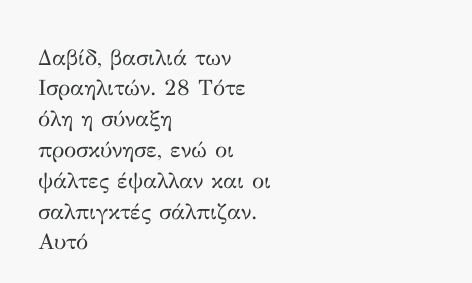Δαβίδ, βασιλιά των Ισραηλιτών. 28 Τότε όλη η σύναξη προσκύνησε, ενώ οι ψάλτες έψαλλαν και οι σαλπιγκτές σάλπιζαν. Αυτό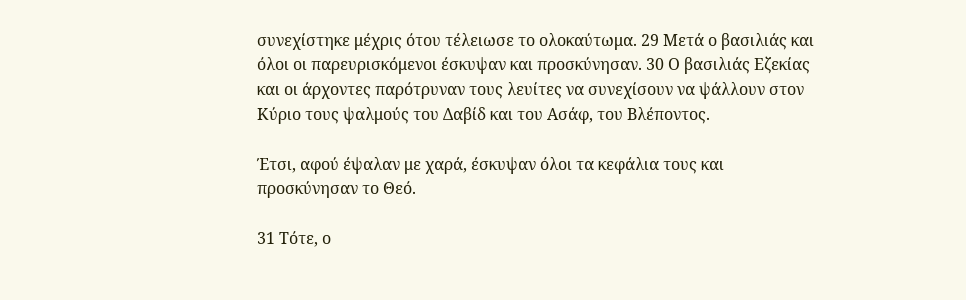συνεχίστηκε μέχρις ότου τέλειωσε το ολοκαύτωμα. 29 Μετά ο βασιλιάς και όλοι οι παρευρισκόμενοι έσκυψαν και προσκύνησαν. 30 Ο βασιλιάς Εζεκίας και οι άρχοντες παρότρυναν τους λευίτες να συνεχίσουν να ψάλλουν στον Κύριο τους ψαλμούς του Δαβίδ και του Ασάφ, του Βλέποντος.

Έτσι, αφού έψαλαν με χαρά, έσκυψαν όλοι τα κεφάλια τους και προσκύνησαν το Θεό.

31 Τότε, ο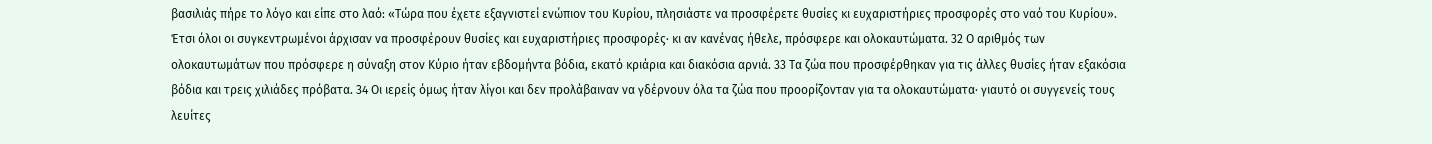βασιλιάς πήρε το λόγο και είπε στο λαό: «Τώρα που έχετε εξαγνιστεί ενώπιον του Κυρίου, πλησιάστε να προσφέρετε θυσίες κι ευχαριστήριες προσφορές στο ναό του Κυρίου». Έτσι όλοι οι συγκεντρωμένοι άρχισαν να προσφέρουν θυσίες και ευχαριστήριες προσφορές· κι αν κανένας ήθελε, πρόσφερε και ολοκαυτώματα. 32 Ο αριθμός των ολοκαυτωμάτων που πρόσφερε η σύναξη στον Κύριο ήταν εβδομήντα βόδια, εκατό κριάρια και διακόσια αρνιά. 33 Τα ζώα που προσφέρθηκαν για τις άλλες θυσίες ήταν εξακόσια βόδια και τρεις χιλιάδες πρόβατα. 34 Οι ιερείς όμως ήταν λίγοι και δεν προλάβαιναν να γδέρνουν όλα τα ζώα που προορίζονταν για τα ολοκαυτώματα· γιαυτό οι συγγενείς τους λευίτες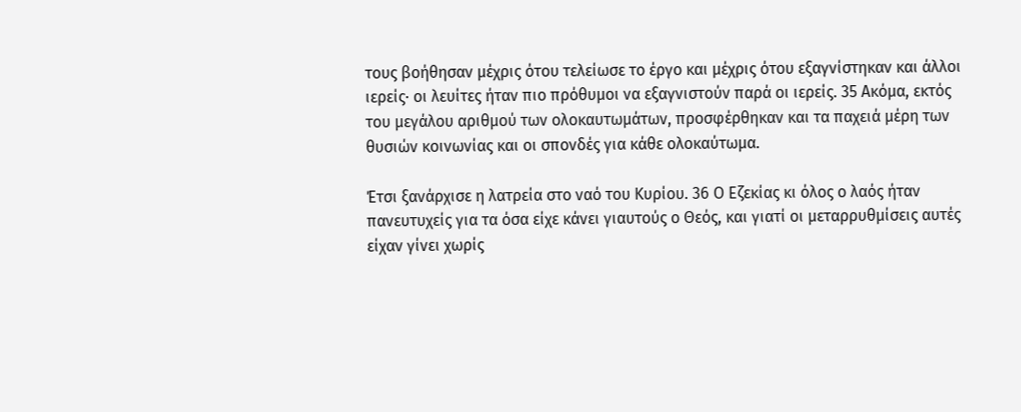τους βοήθησαν μέχρις ότου τελείωσε το έργο και μέχρις ότου εξαγνίστηκαν και άλλοι ιερείς· οι λευίτες ήταν πιο πρόθυμοι να εξαγνιστούν παρά οι ιερείς. 35 Ακόμα, εκτός του μεγάλου αριθμού των ολοκαυτωμάτων, προσφέρθηκαν και τα παχειά μέρη των θυσιών κοινωνίας και οι σπονδές για κάθε ολοκαύτωμα.

Έτσι ξανάρχισε η λατρεία στο ναό του Κυρίου. 36 Ο Εζεκίας κι όλος ο λαός ήταν πανευτυχείς για τα όσα είχε κάνει γιαυτούς ο Θεός, και γιατί οι μεταρρυθμίσεις αυτές είχαν γίνει χωρίς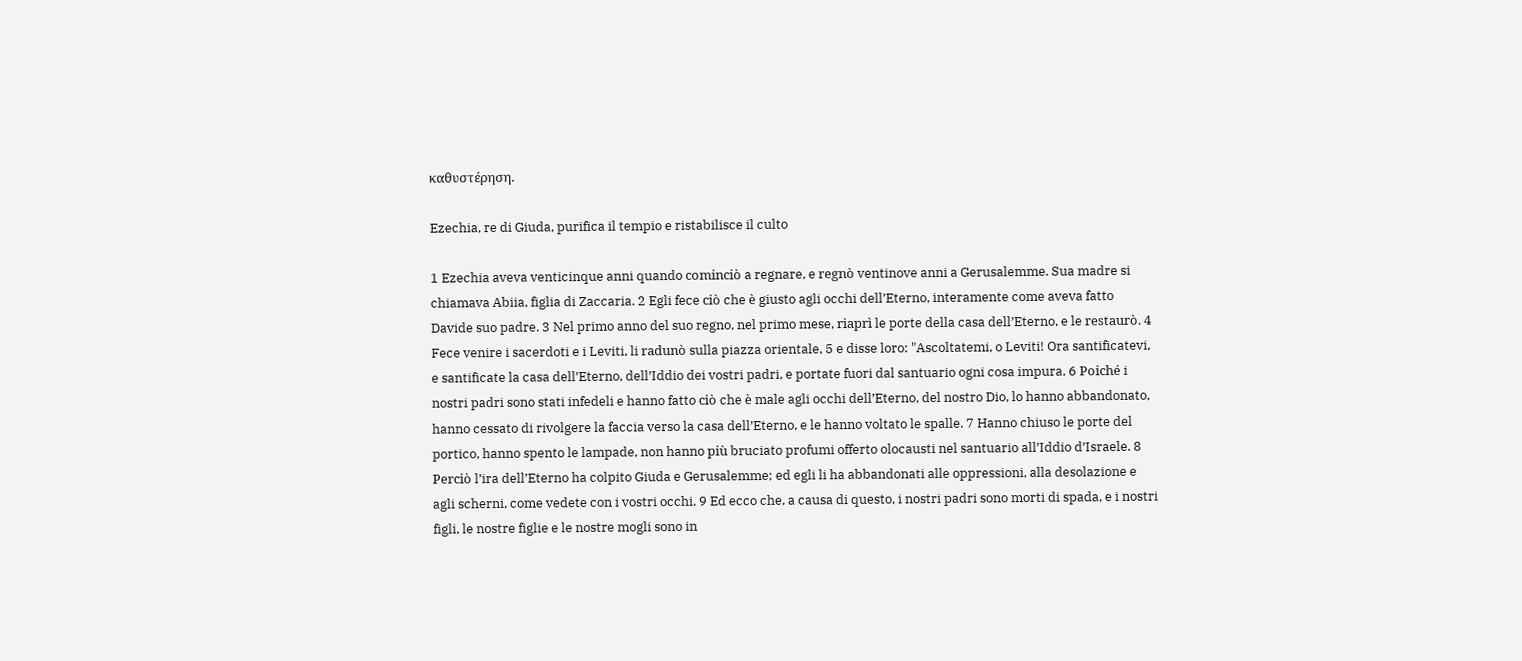καθυστέρηση.

Ezechia, re di Giuda, purifica il tempio e ristabilisce il culto

1 Ezechia aveva venticinque anni quando cominciò a regnare, e regnò ventinove anni a Gerusalemme. Sua madre si chiamava Abiia, figlia di Zaccaria. 2 Egli fece ciò che è giusto agli occhi dell’Eterno, interamente come aveva fatto Davide suo padre. 3 Nel primo anno del suo regno, nel primo mese, riaprì le porte della casa dell’Eterno, e le restaurò. 4 Fece venire i sacerdoti e i Leviti, li radunò sulla piazza orientale, 5 e disse loro: "Ascoltatemi, o Leviti! Ora santificatevi, e santificate la casa dell’Eterno, dell’Iddio dei vostri padri, e portate fuori dal santuario ogni cosa impura. 6 Poiché i nostri padri sono stati infedeli e hanno fatto ciò che è male agli occhi dell’Eterno, del nostro Dio, lo hanno abbandonato, hanno cessato di rivolgere la faccia verso la casa dell’Eterno, e le hanno voltato le spalle. 7 Hanno chiuso le porte del portico, hanno spento le lampade, non hanno più bruciato profumi offerto olocausti nel santuario all’Iddio d’Israele. 8 Perciò l’ira dell’Eterno ha colpito Giuda e Gerusalemme; ed egli li ha abbandonati alle oppressioni, alla desolazione e agli scherni, come vedete con i vostri occhi. 9 Ed ecco che, a causa di questo, i nostri padri sono morti di spada, e i nostri figli, le nostre figlie e le nostre mogli sono in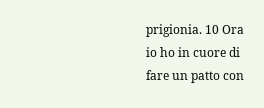prigionia. 10 Ora io ho in cuore di fare un patto con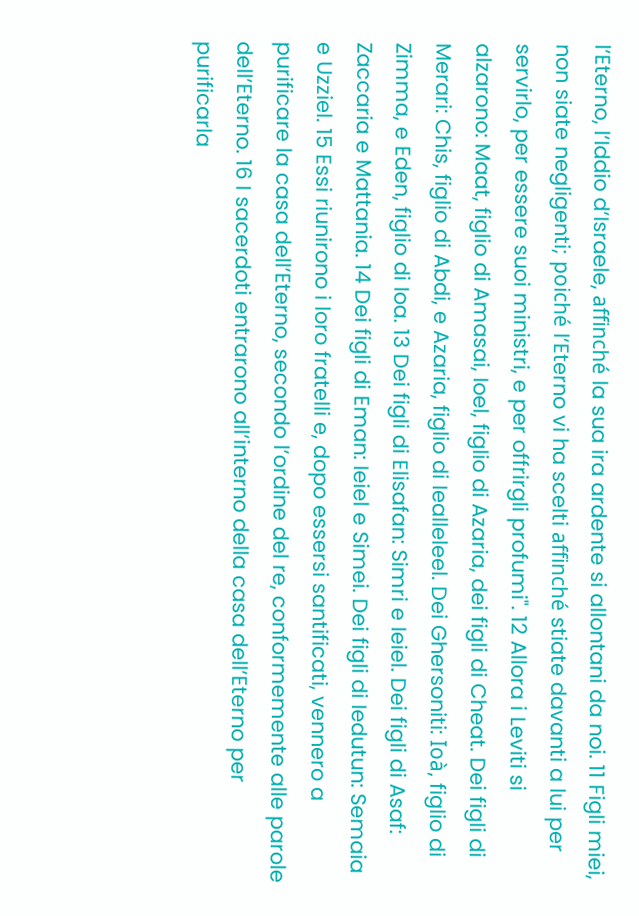l’Eterno, l’Iddio d’Israele, affinché la sua ira ardente si allontani da noi. 11 Figli miei, non siate negligenti; poiché l’Eterno vi ha scelti affinché stiate davanti a lui per servirlo, per essere suoi ministri, e per offrirgli profumi". 12 Allora i Leviti si alzarono: Maat, figlio di Amasai, Ioel, figlio di Azaria, dei figli di Cheat. Dei figli di Merari: Chis, figlio di Abdi, e Azaria, figlio di Iealleleel. Dei Ghersoniti: Ioà, figlio di Zimma, e Eden, figlio di Ioa. 13 Dei figli di Elisafan: Simri e Ieiel. Dei figli di Asaf: Zaccaria e Mattania. 14 Dei figli di Eman: Ieiel e Simei. Dei figli di Iedutun: Semaia e Uzziel. 15 Essi riunirono i loro fratelli e, dopo essersi santificati, vennero a purificare la casa dell’Eterno, secondo l’ordine del re, conformemente alle parole dell’Eterno. 16 I sacerdoti entrarono all’interno della casa dell’Eterno per purificarla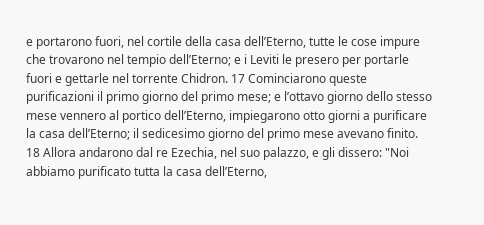e portarono fuori, nel cortile della casa dell’Eterno, tutte le cose impure che trovarono nel tempio dell’Eterno; e i Leviti le presero per portarle fuori e gettarle nel torrente Chidron. 17 Cominciarono queste purificazioni il primo giorno del primo mese; e l’ottavo giorno dello stesso mese vennero al portico dell’Eterno, impiegarono otto giorni a purificare la casa dell’Eterno; il sedicesimo giorno del primo mese avevano finito. 18 Allora andarono dal re Ezechia, nel suo palazzo, e gli dissero: "Noi abbiamo purificato tutta la casa dell’Eterno,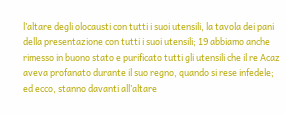l’altare degli olocausti con tutti i suoi utensili, la tavola dei pani della presentazione con tutti i suoi utensili; 19 abbiamo anche rimesso in buono stato e purificato tutti gli utensili che il re Acaz aveva profanato durante il suo regno, quando si rese infedele; ed ecco, stanno davanti all’altare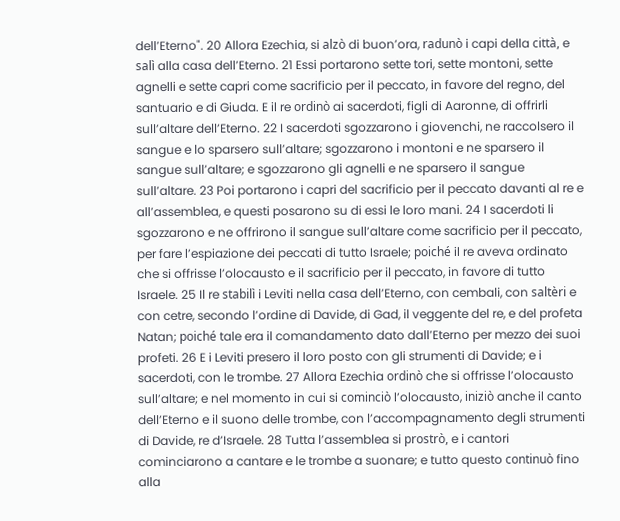dell’Eterno". 20 Allora Ezechia, si alzò di buon’ora, radunò i capi della città, e salì alla casa dell’Eterno. 21 Essi portarono sette tori, sette montoni, sette agnelli e sette capri come sacrificio per il peccato, in favore del regno, del santuario e di Giuda. E il re ordinò ai sacerdoti, figli di Aaronne, di offrirli sull’altare dell’Eterno. 22 I sacerdoti sgozzarono i giovenchi, ne raccolsero il sangue e lo sparsero sull’altare; sgozzarono i montoni e ne sparsero il sangue sull’altare; e sgozzarono gli agnelli e ne sparsero il sangue sull’altare. 23 Poi portarono i capri del sacrificio per il peccato davanti al re e all’assemblea, e questi posarono su di essi le loro mani. 24 I sacerdoti li sgozzarono e ne offrirono il sangue sull’altare come sacrificio per il peccato, per fare l’espiazione dei peccati di tutto Israele; poiché il re aveva ordinato che si offrisse l’olocausto e il sacrificio per il peccato, in favore di tutto Israele. 25 Il re stabilì i Leviti nella casa dell’Eterno, con cembali, con saltèri e con cetre, secondo l’ordine di Davide, di Gad, il veggente del re, e del profeta Natan; poiché tale era il comandamento dato dall’Eterno per mezzo dei suoi profeti. 26 E i Leviti presero il loro posto con gli strumenti di Davide; e i sacerdoti, con le trombe. 27 Allora Ezechia ordinò che si offrisse l’olocausto sull’altare; e nel momento in cui si cominciò l’olocausto, iniziò anche il canto dell’Eterno e il suono delle trombe, con l’accompagnamento degli strumenti di Davide, re d’Israele. 28 Tutta l’assemblea si prostrò, e i cantori cominciarono a cantare e le trombe a suonare; e tutto questo continuò fino alla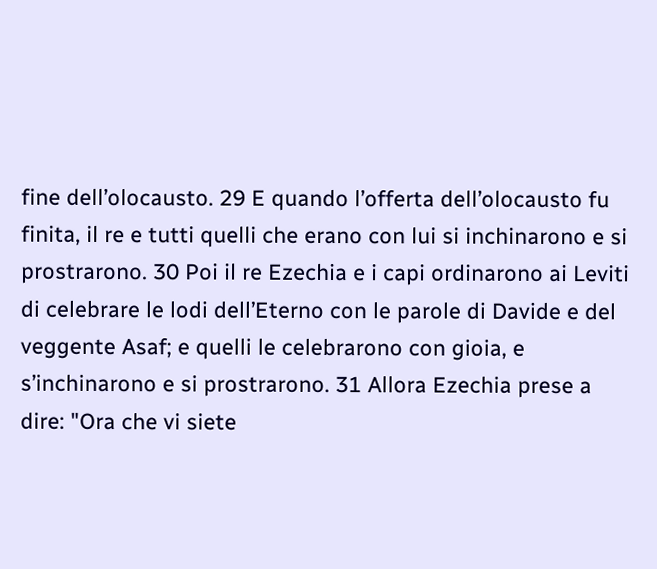fine dell’olocausto. 29 E quando l’offerta dell’olocausto fu finita, il re e tutti quelli che erano con lui si inchinarono e si prostrarono. 30 Poi il re Ezechia e i capi ordinarono ai Leviti di celebrare le lodi dell’Eterno con le parole di Davide e del veggente Asaf; e quelli le celebrarono con gioia, e s’inchinarono e si prostrarono. 31 Allora Ezechia prese a dire: "Ora che vi siete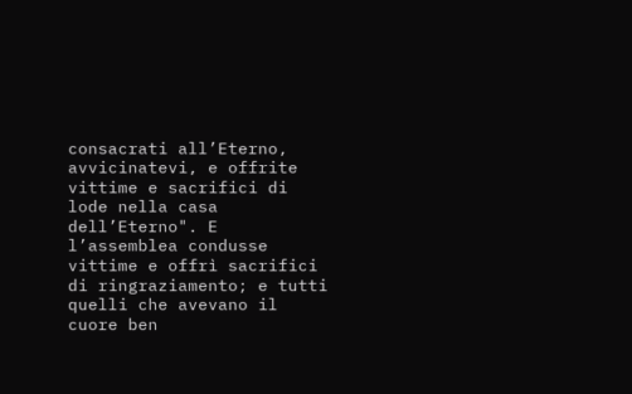consacrati all’Eterno, avvicinatevi, e offrite vittime e sacrifici di lode nella casa dell’Eterno". E l’assemblea condusse vittime e offrì sacrifici di ringraziamento; e tutti quelli che avevano il cuore ben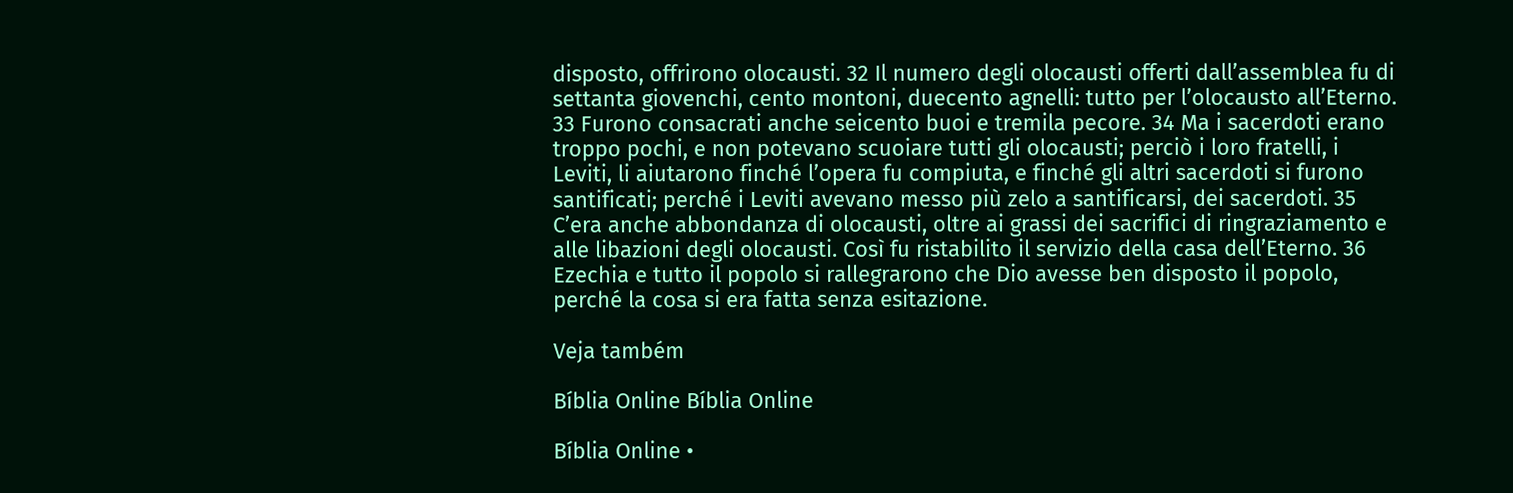disposto, offrirono olocausti. 32 Il numero degli olocausti offerti dall’assemblea fu di settanta giovenchi, cento montoni, duecento agnelli: tutto per l’olocausto all’Eterno. 33 Furono consacrati anche seicento buoi e tremila pecore. 34 Ma i sacerdoti erano troppo pochi, e non potevano scuoiare tutti gli olocausti; perciò i loro fratelli, i Leviti, li aiutarono finché l’opera fu compiuta, e finché gli altri sacerdoti si furono santificati; perché i Leviti avevano messo più zelo a santificarsi, dei sacerdoti. 35 C’era anche abbondanza di olocausti, oltre ai grassi dei sacrifici di ringraziamento e alle libazioni degli olocausti. Così fu ristabilito il servizio della casa dell’Eterno. 36 Ezechia e tutto il popolo si rallegrarono che Dio avesse ben disposto il popolo, perché la cosa si era fatta senza esitazione.

Veja também

Bíblia Online Bíblia Online

Bíblia Online •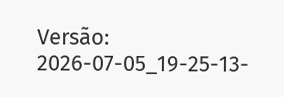Versão: 2026-07-05_19-25-13-